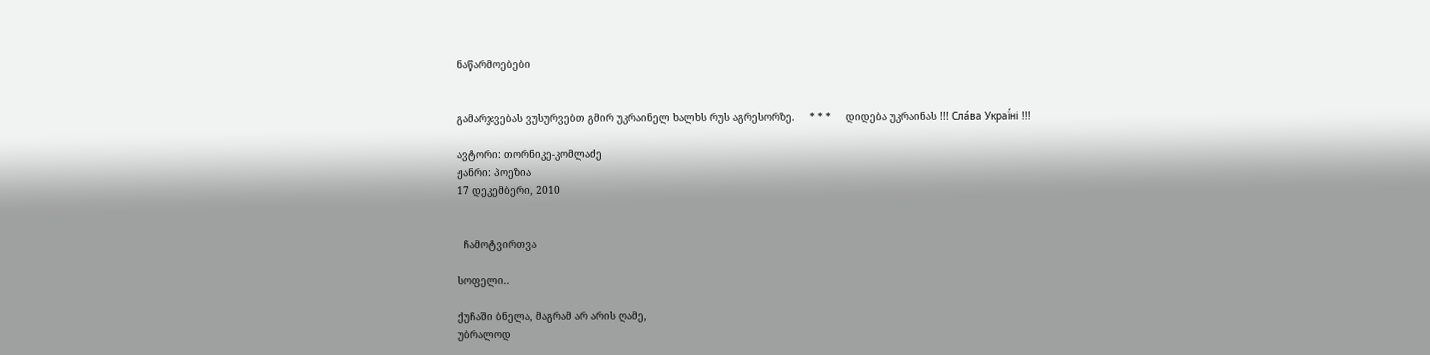ნაწარმოებები


გამარჯვებას ვუსურვებთ გმირ უკრაინელ ხალხს რუს აგრესორზე.     * * *     დიდება უკრაინას !!! Сла́ва Украї́ні !!!

ავტორი: თორნიკე-კომლაძე
ჟანრი: პოეზია
17 დეკემბერი, 2010


  ჩამოტვირთვა

სოფელი..

ქუჩაში ბნელა, მაგრამ არ არის ღამე,
უბრალოდ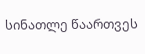სინათლე წაართვეს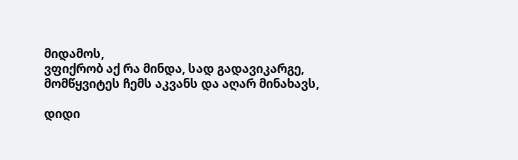მიდამოს,
ვფიქრობ აქ რა მინდა, სად გადავიკარგე,
მომწყვიტეს ჩემს აკვანს და აღარ მინახავს,

დიდი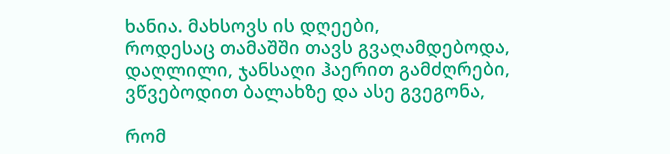ხანია. მახსოვს ის დღეები,
როდესაც თამაშში თავს გვაღამდებოდა,
დაღლილი, ჯანსაღი ჰაერით გამძღრები,
ვწვებოდით ბალახზე და ასე გვეგონა,

რომ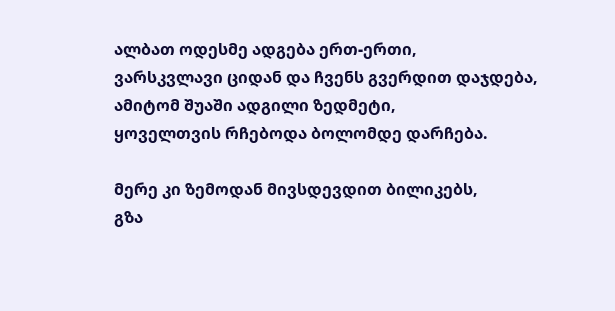ალბათ ოდესმე ადგება ერთ-ერთი,
ვარსკვლავი ციდან და ჩვენს გვერდით დაჯდება,
ამიტომ შუაში ადგილი ზედმეტი,
ყოველთვის რჩებოდა ბოლომდე დარჩება.

მერე კი ზემოდან მივსდევდით ბილიკებს,
გზა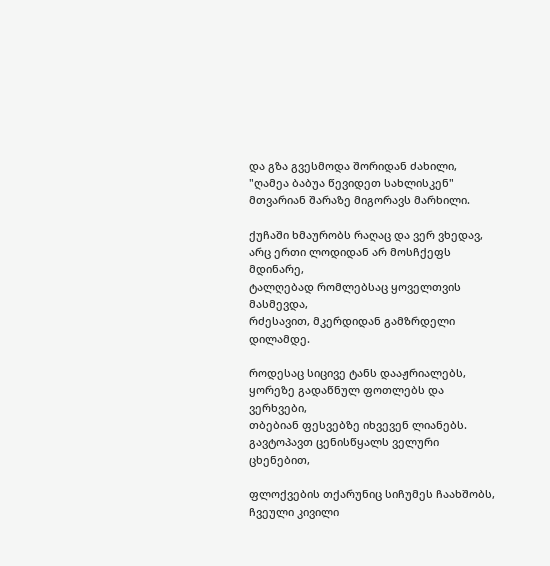და გზა გვესმოდა შორიდან ძახილი,
"ღამეა ბაბუა წევიდეთ სახლისკენ"
მთვარიან შარაზე მიგორავს მარხილი.

ქუჩაში ხმაურობს რაღაც და ვერ ვხედავ,
არც ერთი ლოდიდან არ მოსჩქეფს მდინარე,
ტალღებად რომლებსაც ყოველთვის მასმევდა,
რძესავით, მკერდიდან გამზრდელი დილამდე.

როდესაც სიცივე ტანს დააჟრიალებს,
ყორეზე გადაწნულ ფოთლებს და ვერხვები,
თბებიან ფესვებზე იხვევენ ლიანებს.
გავტოპავთ ცენისწყალს ველური ცხენებით,

ფლოქვების თქარუნიც სიჩუმეს ჩაახშობს,
ჩვეული კივილი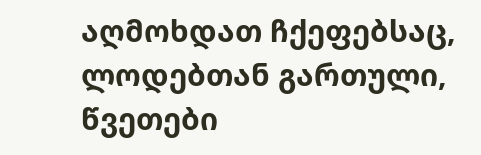აღმოხდათ ჩქეფებსაც,
ლოდებთან გართული, წვეთები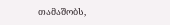თამაშობს,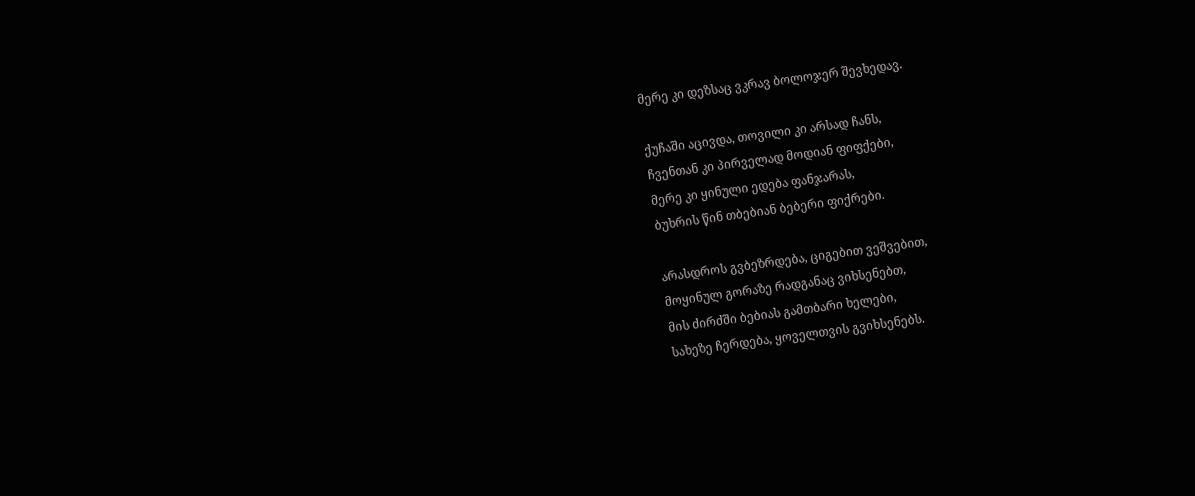მერე კი დეზსაც ვკრავ ბოლოჯერ შევხედავ.

ქუჩაში აცივდა, თოვილი კი არსად ჩანს,
ჩვენთან კი პირველად მოდიან ფიფქები,
მერე კი ყინული ედება ფანჯარას,
ბუხრის წინ თბებიან ბებერი ფიქრები.

არასდროს გვბეზრდება, ციგებით ვეშვებით,
მოყინულ გორაზე რადგანაც ვიხსენებთ,
მის ძირძში ბებიას გამთბარი ხელები,
სახეზე ჩერდება, ყოველთვის გვიხსენებს.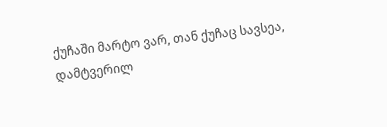ქუჩაში მარტო ვარ, თან ქუჩაც სავსეა,
დამტვერილ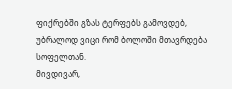ფიქრებში გზას ტერფებს გამოვდებ,
უბრალოდ ვიცი რომ ბოლოში მთავრდება
სოფელთან.
მივდივარ,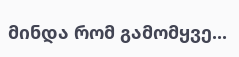მინდა რომ გამომყვე...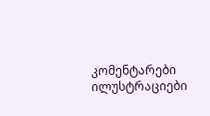კომენტარები ილუსტრაციები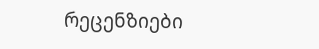რეცენზიები